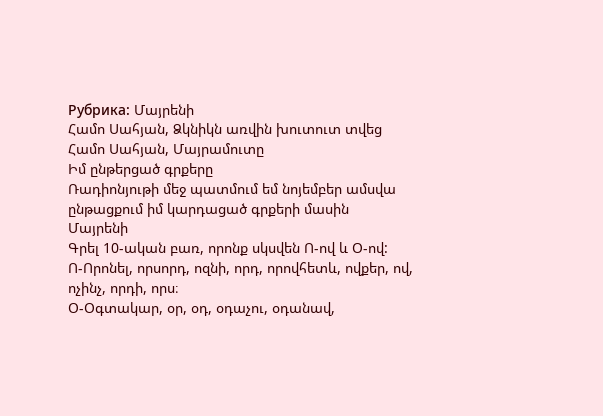Рубрика: Մայրենի
Համո Սահյան, Ձկնիկն առվին խուտուտ տվեց
Համո Սահյան, Մայրամուտը
Իմ ընթերցած գրքերը
Ռադիոնյութի մեջ պատմում եմ նոյեմբեր ամսվա ընթացքում իմ կարդացած գրքերի մասին
Մայրենի
Գրել 10-ական բառ, որոնք սկսվեն Ո-ով և Օ-ով:
Ո-Որոնել, որսորդ, ոզնի, որդ, որովհետև, ովքեր, ով, ոչինչ, որդի, որս։
Օ-Օգտակար, օր, օդ, օդաչու, օդանավ,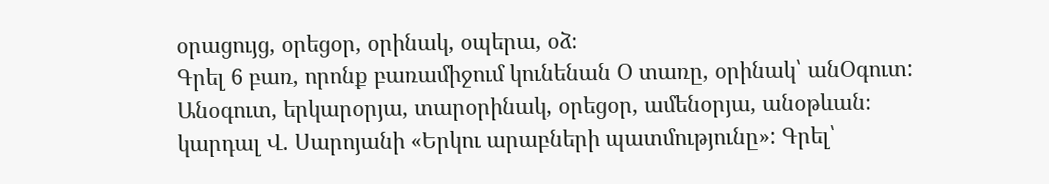օրացույց, օրեցօր, օրինակ, օպերա, օձ։
Գրել 6 բառ, որոնք բառամիջում կունենան Օ տառը, օրինակ՝ անՕգուտ:
Անօգուտ, երկարօրյա, տարօրինակ, օրեցօր, ամենօրյա, անօթևան։
կարդալ Վ. Սարոյանի «Երկու արաբների պատմությունը»: Գրել՝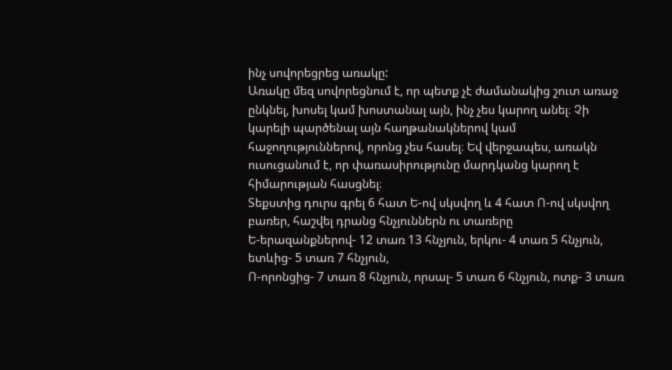ինչ սովորեցրեց առակը:
Առակը մեզ սովորեցնում է, որ պետք չէ ժամանակից շուտ առաջ ընկնել, խոսել կամ խոստանալ այն, ինչ չես կարող անել։ Չի կարելի պարծենալ այն հաղթանակներով կամ հաջողություններով, որոնց չես հասել։ Եվ վերջապես, առակն ուսուցանում է, որ փառասիրությունը մարդկանց կարող է հիմարության հասցնել։
Տեքստից դուրս գրել 6 հատ Ե-ով սկսվող և 4 հատ Ո-ով սկսվող բառեր, հաշվել դրանց հնչյուններն ու տառերը
Ե-երազանքներով- 12 տառ 13 հնչյուն, երկու- 4 տառ 5 հնչյուն, ետևից- 5 տառ 7 հնչյուն,
Ո-որոնցից- 7 տառ 8 հնչյուն, որսալ- 5 տառ 6 հնչյուն, ոտք- 3 տառ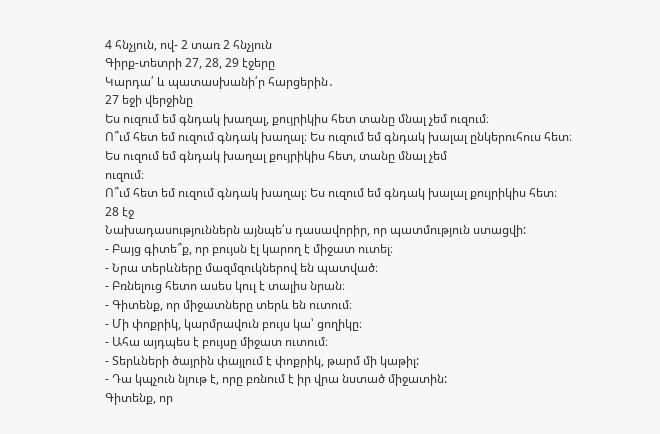4 հնչյուն, ով- 2 տառ 2 հնչյուն
Գիրք-տետրի 27, 28, 29 էջերը
Կարդա՛ և պատասխանի՛ր հարցերին․
27 եջի վերջինը
Ես ուզում եմ գնդակ խաղալ, քույրիկիս հետ տանը մնալ չեմ ուզում։
Ո՞ւմ հետ եմ ուզում գնդակ խաղալ։ Ես ուզում եմ գնդակ խալալ ընկերուհուս հետ։
Ես ուզում եմ գնդակ խաղալ քույրիկիս հետ, տանը մնալ չեմ
ուզում։
Ո՞ւմ հետ եմ ուզում գնդակ խաղալ։ Ես ուզում եմ գնդակ խալալ քույրիկիս հետ։
28 էջ
Նախադասություններն այնպե՛ս դասավորիր, որ պատմություն ստացվի:
- Բայց գիտե՞ք, որ բույսն էլ կարող է միջատ ուտել։
- Նրա տերևները մազմզուկներով են պատված։
- Բռնելուց հետո ասես կուլ է տալիս նրան։
- Գիտենք, որ միջատները տերև են ուտում։
- Մի փոքրիկ, կարմրավուն բույս կա՝ ցողիկը։
- Ահա այդպես է բույսը միջատ ուտում։
- Տերևների ծայրին փայլում է փոքրիկ, թարմ մի կաթիլ:
- Դա կպչուն նյութ է, որը բռնում է իր վրա նստած միջատին:
Գիտենք, որ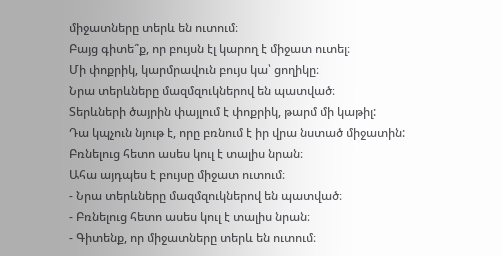միջատները տերև են ուտում։
Բայց գիտե՞ք, որ բույսն էլ կարող է միջատ ուտել։
Մի փոքրիկ, կարմրավուն բույս կա՝ ցողիկը։
Նրա տերևները մազմզուկներով են պատված։
Տերևների ծայրին փայլում է փոքրիկ, թարմ մի կաթիլ:
Դա կպչուն նյութ է, որը բռնում է իր վրա նստած միջատին:
Բռնելուց հետո ասես կուլ է տալիս նրան։
Ահա այդպես է բույսը միջատ ուտում։
- Նրա տերևները մազմզուկներով են պատված։
- Բռնելուց հետո ասես կուլ է տալիս նրան։
- Գիտենք, որ միջատները տերև են ուտում։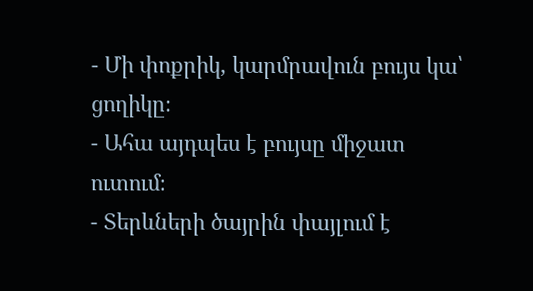- Մի փոքրիկ, կարմրավուն բույս կա՝ ցողիկը։
- Ահա այդպես է բույսը միջատ ուտում։
- Տերևների ծայրին փայլում է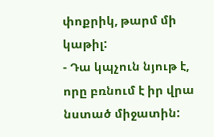փոքրիկ, թարմ մի կաթիլ:
- Դա կպչուն նյութ է, որը բռնում է իր վրա նստած միջատին: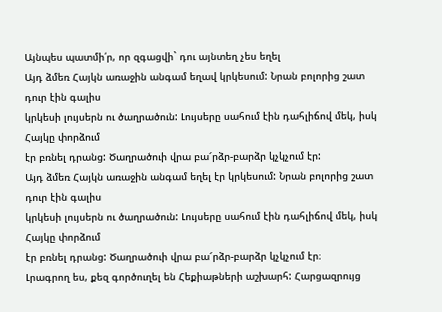Այնպես պատմի՛ր, որ զգացվի` դու այնտեղ չես եղել
Այդ ձմեռ Հայկն առաջին անգամ եղավ կրկեսում: Նրան բոլորից շատ դուր էին գալիս
կրկեսի լույսերն ու ծաղրածուն: Լույսերը սահում էին դահլիճով մեկ, իսկ Հայկը փորձում
էր բռնել դրանց: Ծաղրածուի վրա բա՜րձր-բարձր կչկչում էր:
Այդ ձմեռ Հայկն առաջին անգամ եղել էր կրկեսում: Նրան բոլորից շատ դուր էին գալիս
կրկեսի լույսերն ու ծաղրածուն: Լույսերը սահում էին դահլիճով մեկ, իսկ Հայկը փորձում
էր բռնել դրանց: Ծաղրածուի վրա բա՜րձր-բարձր կչկչում էր։
Լրագրող ես, քեզ գործուղել են Հեքիաթների աշխարհ: Հարցազրույց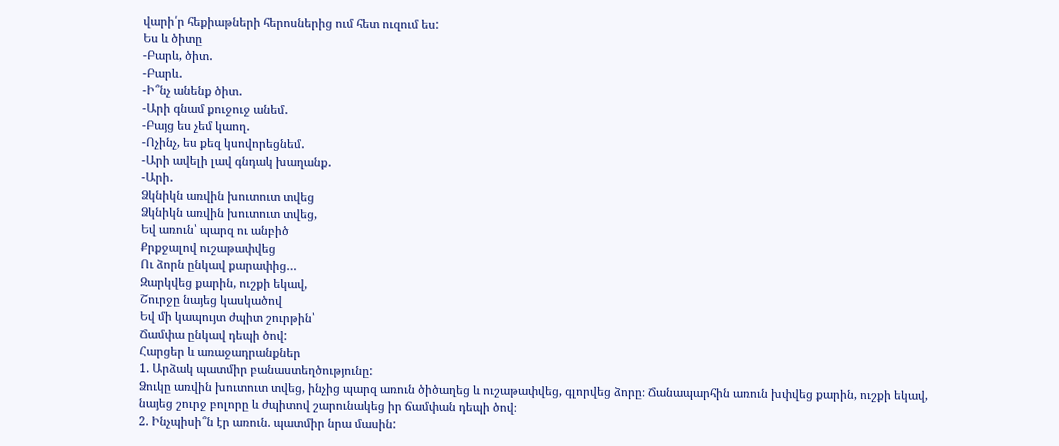վարի՛ր հեքիաթների հերոսներից ում հետ ուզում ես:
Ես և ծիտը
-Բարև, ծիտ․
-Բարև․
-Ի՞նչ անենք ծիտ․
-Արի գնամ քուջուջ անեմ․
-Բայց ես չեմ կաող․
-Ոչինչ, ես քեզ կսովորեցնեմ․
-Արի ավելի լավ գնդակ խաղանք․
-Արի․
Ձկնիկն առվին խուտուտ տվեց
Ձկնիկն առվին խուտուտ տվեց,
Եվ առուն՝ պարզ ու անբիծ
Քրքջալով ուշաթափվեց
Ու ձորն ընկավ քարափից…
Զարկվեց քարին, ուշքի եկավ,
Շուրջը նայեց կասկածով
Եվ մի կապույտ ժպիտ շուրթին՝
Ճամփա ընկավ դեպի ծով:
Հարցեր և առաջադրանքներ
1. Արձակ պատմիր բանաստեղծությունը:
Ձուկը առվին խուտուտ տվեց, ինչից պարզ առուն ծիծաղեց և ուշաթափվեց, գլորվեց ձորը։ Ճանապարհին առուն խփվեց քարին, ուշքի եկավ, նայեց շուրջ բոլորը և ժպիտով շարունակեց իր ճամփան դեպի ծով։
2. Ինչպիսի՞ն էր առուն. պատմիր նրա մասին: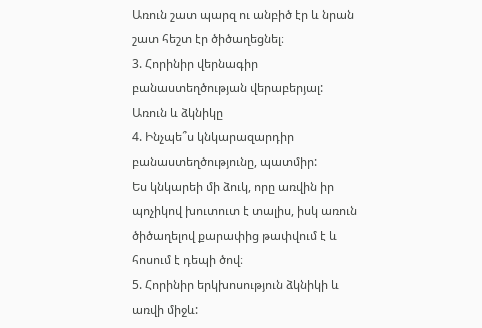Առուն շատ պարզ ու անբիծ էր և նրան շատ հեշտ էր ծիծաղեցնել։
3. Հորինիր վերնագիր բանաստեղծության վերաբերյալ:
Առուն և ձկնիկը
4. Ինչպե՞ս կնկարազարդիր բանաստեղծությունը, պատմիր:
Ես կնկարեի մի ձուկ, որը առվին իր պոչիկով խուտուտ է տալիս, իսկ առուն ծիծաղելով քարափից թափվում է և հոսում է դեպի ծով։
5. Հորինիր երկխոսություն ձկնիկի և առվի միջև: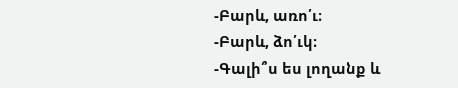-Բարև, առո՛ւ։
-Բարև, ձո՛ւկ։
-Գալի՞ս ես լողանք և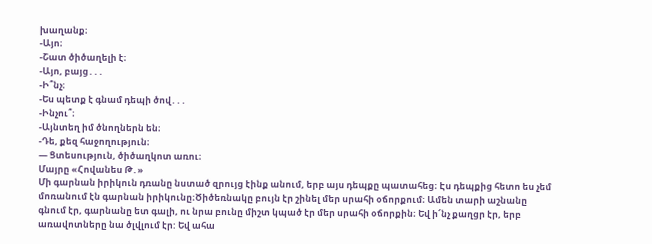խաղանք։
-Այո։
-Շատ ծիծաղելի է։
-Այո, բայց․․․
-Ի՞նչ։
-Ես պետք է գնամ դեպի ծով․․․
-Ինչու՞։
-Այնտեղ իմ ծնողներն են։
-Դե, քեզ հաջողություն։
— Ցտեսություն, ծիծաղկոտ առու։
Մայրը «Հովանես Թ․»
Մի գարնան իրիկուն դռանը նստած զրույց էինք անում, երբ այս դեպքը պատահեց։ Էս դեպքից հետո ես չեմ մոռանում էն գարնան իրիկունը։Ծիծեռնակը բույն էր շինել մեր սրահի օճորքում։ Ամեն տարի աշնանը գնում էր, գարնանը ետ գալի, ու նրա բունը միշտ կպած էր մեր սրահի օճորքին։ Եվ ի՜նչ քաղցր էր, երբ առավոտները նա ծլվլում էր: Եվ ահա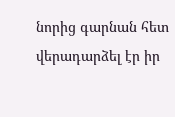նորից գարնան հետ վերադարձել էր իր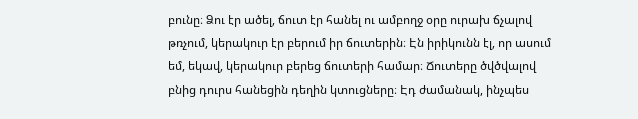բունը։ Ձու էր ածել, ճուտ էր հանել ու ամբողջ օրը ուրախ ճչալով թռչում, կերակուր էր բերում իր ճուտերին։ Էն իրիկունն էլ, որ ասում եմ, եկավ, կերակուր բերեց ճուտերի համար։ Ճուտերը ծվծվալով բնից դուրս հանեցին դեղին կտուցները։ Էդ ժամանակ, ինչպես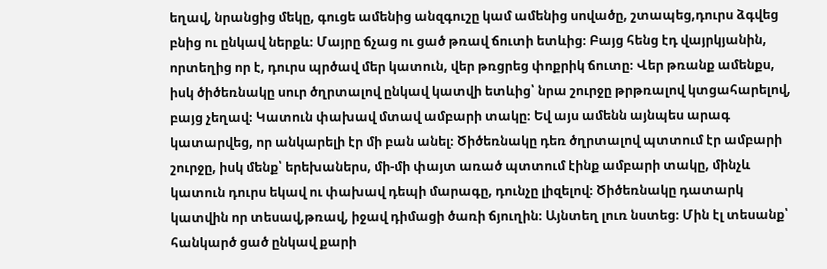եղավ, նրանցից մեկը, գուցե ամենից անզգուշը կամ ամենից սովածը, շտապեց,դուրս ձգվեց բնից ու ընկավ ներքև։ Մայրը ճչաց ու ցած թռավ ճուտի ետևից։ Բայց հենց էդ վայրկյանին, որտեղից որ է, դուրս պրծավ մեր կատուն, վեր թռցրեց փոքրիկ ճուտը։ Վեր թռանք ամենքս, իսկ ծիծեռնակը սուր ծղրտալով ընկավ կատվի ետևից՝ նրա շուրջը թրթռալով կտցահարելով, բայց չեղավ։ Կատուն փախավ մտավ ամբարի տակը։ Եվ այս ամենն այնպես արագ կատարվեց, որ անկարելի էր մի բան անել։ Ծիծեռնակը դեռ ծղրտալով պտտում էր ամբարի շուրջը, իսկ մենք՝ երեխաներս, մի-մի փայտ առած պտտում էինք ամբարի տակը, մինչև կատուն դուրս եկավ ու փախավ դեպի մարագը, դունչը լիզելով։ Ծիծեռնակը դատարկ կատվին որ տեսավ,թռավ, իջավ դիմացի ծառի ճյուղին։ Այնտեղ լուռ նստեց։ Մին էլ տեսանք՝ հանկարծ ցած ընկավ քարի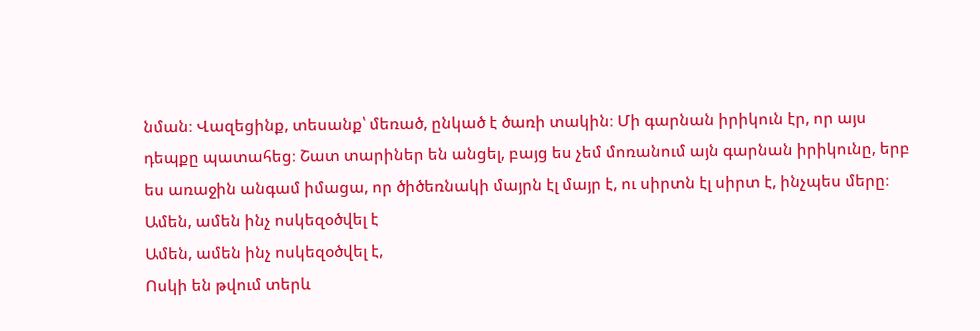նման։ Վազեցինք, տեսանք՝ մեռած, ընկած է ծառի տակին։ Մի գարնան իրիկուն էր, որ այս դեպքը պատահեց։ Շատ տարիներ են անցել, բայց ես չեմ մոռանում այն գարնան իրիկունը, երբ ես առաջին անգամ իմացա, որ ծիծեռնակի մայրն էլ մայր է, ու սիրտն էլ սիրտ է, ինչպես մերը։
Ամեն, ամեն ինչ ոսկեզօծվել է
Ամեն, ամեն ինչ ոսկեզօծվել է,
Ոսկի են թվում տերև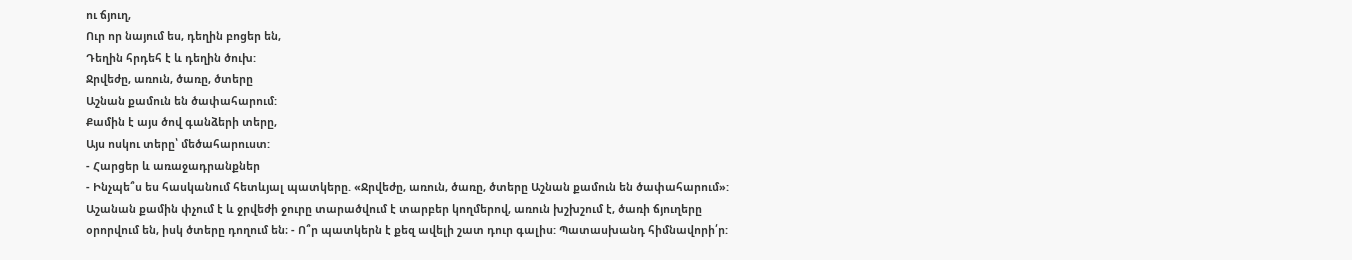ու ճյուղ,
Ուր որ նայում ես, դեղին բոցեր են,
Դեղին հրդեհ է և դեղին ծուխ:
Ջրվեժը, առուն, ծառը, ծտերը
Աշնան քամուն են ծափահարում:
Քամին է այս ծով գանձերի տերը,
Այս ոսկու տերը՝ մեծահարուստ:
- Հարցեր և առաջադրանքներ
- Ինչպե՞ս ես հասկանում հետևյալ պատկերը. «Ջրվեժը, առուն, ծառը, ծտերը Աշնան քամուն են ծափահարում»:
Աշանան քամին փչում է և ջրվեժի ջուրը տարածվում է տարբեր կողմերով, առուն խշխշում է, ծառի ճյուղերը օրորվում են, իսկ ծտերը դողում են։ - Ո՞ր պատկերն է քեզ ավելի շատ դուր գալիս: Պատասխանդ հիմնավորի՛ր: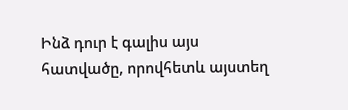Ինձ դուր է գալիս այս հատվածը, որովհետև այստեղ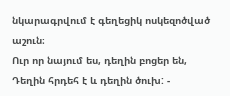նկարագրվում է գեղեցիկ ոսկեզոծված աշուն։
Ուր որ նայում ես, դեղին բոցեր են,
Դեղին հրդեհ է և դեղին ծուխ: -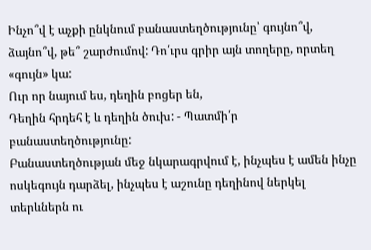Ինչո՞վ է աչքի ընկնում բանաստեղծությունը՝ գույնո՞վ, ձայնո՞վ, թե՞ շարժումով: Դո՛ւրս գրիր այն տողերը, որտեղ «գույն» կա:
Ուր որ նայում ես, դեղին բոցեր են,
Դեղին հրդեհ է և դեղին ծուխ: - Պատմի՛ր բանաստեղծությունը:
Բանաստեղծության մեջ նկարագրվում է, ինչպես է ամեն ինչը ոսկեգույն դարձել, ինչպես է աշունը դեղինով ներկել տերևներն ու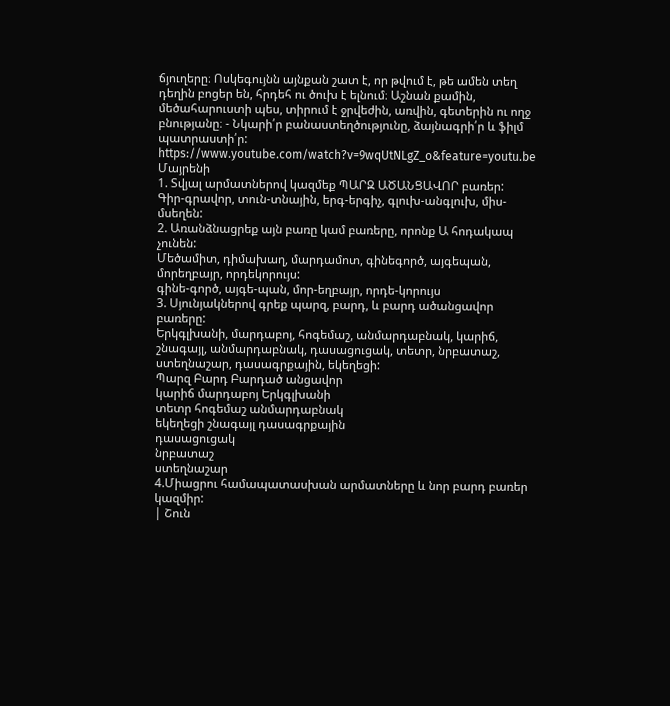ճյուղերը։ Ոսկեգույնն այնքան շատ է, որ թվում է, թե ամեն տեղ դեղին բոցեր են, հրդեհ ու ծուխ է ելնում։ Աշնան քամին, մեծահարուստի պես, տիրում է ջրվեժին, առվին, գետերին ու ողջ բնությանը։ - Նկարի՛ր բանաստեղծությունը, ձայնագրի՛ր և ֆիլմ պատրաստի՛ր:
https://www.youtube.com/watch?v=9wqUtNLgZ_o&feature=youtu.be
Մայրենի
1. Տվյալ արմատներով կազմեք ՊԱՐԶ ԱԾԱՆՑԱՎՈՐ բառեր:
Գիր-գրավոր, տուն-տնային, երգ-երգիչ, գլուխ-անգլուխ, միս-մսեղեն:
2. Առանձնացրեք այն բառը կամ բառերը, որոնք Ա հոդակապ չունեն:
Մեծամիտ, դիմախաղ, մարդամոտ, գինեգործ, այգեպան, մորեղբայր, որդեկորույս:
գինե-գործ, այգե-պան, մոր-եղբայր, որդե-կորույս
3. Սյունյակներով գրեք պարզ, բարդ, և բարդ ածանցավոր բառերը:
Երկգլխանի, մարդաբոյ, հոգեմաշ, անմարդաբնակ, կարիճ, շնագայլ, անմարդաբնակ, դասացուցակ, տետր, նրբատաշ, ստեղնաշար, դասագրքային, եկեղեցի:
Պարզ Բարդ Բարդած անցավոր
կարիճ մարդաբոյ Երկգլխանի
տետր հոգեմաշ անմարդաբնակ
եկեղեցի շնագայլ դասագրքային
դասացուցակ
նրբատաշ
ստեղնաշար
4.Միացրու համապատասխան արմատները և նոր բարդ բառեր կազմիր:
| Շուն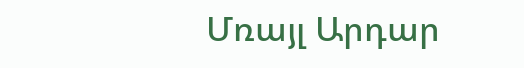Մռայլ Արդար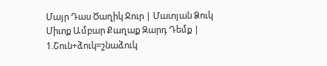Մայր Դաս Ծաղիկ Ջուր | Մատյան Ձուկ Միտք Ամբար Քաղաք Զարդ Դեմք |
1.Շուն+ձուկ=շնաձուկ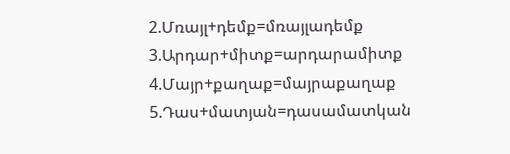2.Մռայլ+դեմք=մռայլադեմք
3.Արդար+միտք=արդարամիտք
4.Մայր+քաղաք=մայրաքաղաք
5.Դաս+մատյան=դասամատկան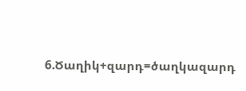6.Ծաղիկ+զարդ=ծաղկազարդ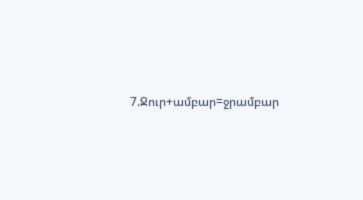7.Ջուր+ամբար=ջրամբար